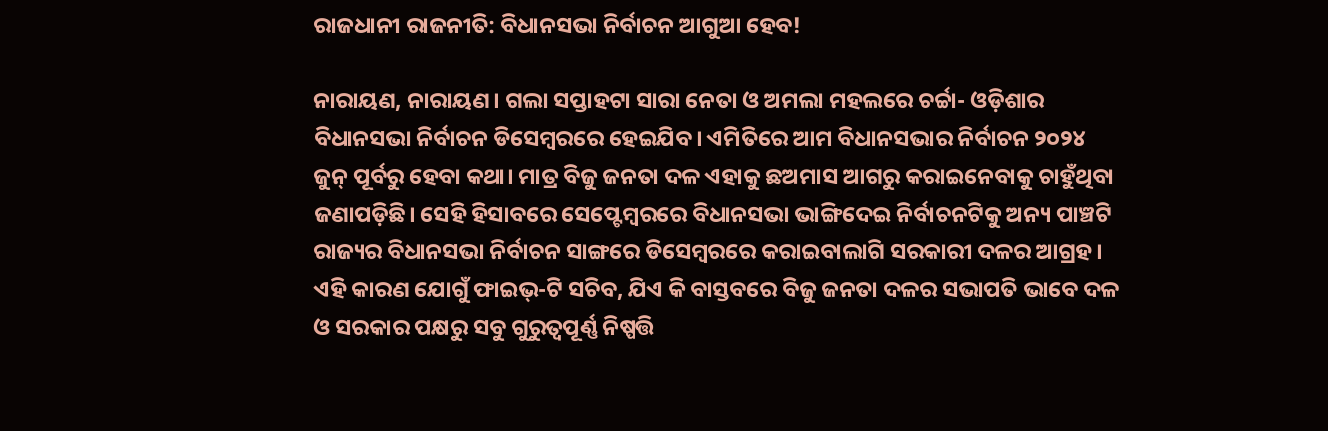ରାଜଧାନୀ ରାଜନୀତି: ବିଧାନସଭା ନିର୍ବାଚନ ଆଗୁଆ ହେବ!

ନାରାୟଣ, ନାରାୟଣ। ଗଲା ସପ୍ତାହଟା ସାରା ନେତା ଓ ଅମଲା ମହଲରେ ଚର୍ଚ୍ଚା- ଓଡ଼ିଶାର ବିଧାନସଭା ନିର୍ବାଚନ ଡିସେମ୍ବରରେ ହେଇଯିବ। ଏମିତିରେ ଆମ ବିଧାନସଭାର ନିର୍ବାଚନ ୨୦୨୪ ଜୁନ୍‌ ପୂର୍ବରୁ ହେବା କଥା। ମାତ୍ର ବିଜୁ ଜନତା ଦଳ ଏହାକୁ ଛଅମାସ ଆଗରୁ କରାଇନେବାକୁ ଚାହୁଁଥିବା ଜଣାପଡ଼ିଛି। ସେହି ହିସାବରେ ସେପ୍ଟେମ୍ବରରେ ବିଧାନସଭା ଭାଙ୍ଗିଦେଇ ନିର୍ବାଚନଟିକୁ ଅନ୍ୟ ପାଞ୍ଚଟି ରାଜ୍ୟର ବିଧାନସଭା ନିର୍ବାଚନ ସାଙ୍ଗରେ ଡିସେମ୍ବରରେ କରାଇବାଲାଗି ସରକାରୀ ଦଳର ଆଗ୍ରହ। ଏହି କାରଣ ଯୋଗୁଁ ଫାଇଭ୍‌-ଟି ସଚିବ, ଯିଏ କି ବାସ୍ତବରେ ବିଜୁ ଜନତା ଦଳର ସଭାପତି ଭାବେ ଦଳ ଓ ସରକାର ପକ୍ଷରୁ ସବୁ ଗୁରୁତ୍ବପୂର୍ଣ୍ଣ ନିଷ୍ପତ୍ତି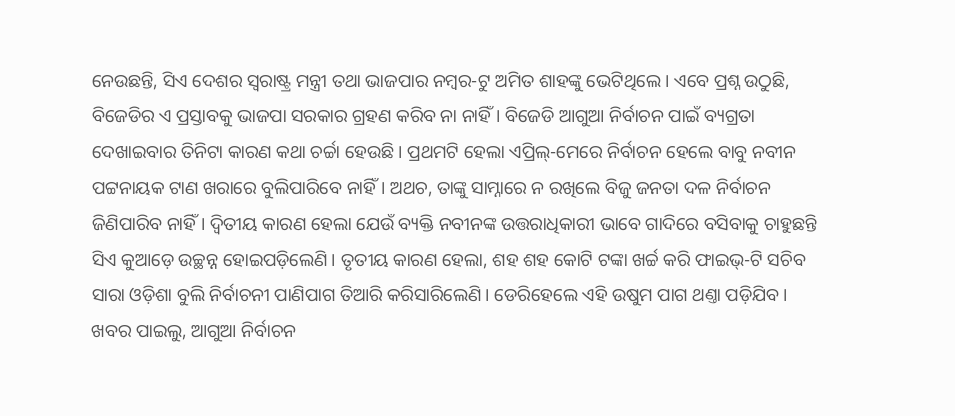ନେଉଛନ୍ତି, ସିଏ ଦେଶର ସ୍ବରାଷ୍ଟ୍ର ମନ୍ତ୍ରୀ ତଥା ଭାଜପାର ନମ୍ବର-ଟୁ ଅମିତ ଶାହଙ୍କୁ ଭେଟିଥିଲେ। ଏବେ ପ୍ରଶ୍ନ ଉଠୁଛି, ବିଜେଡିର ଏ ପ୍ରସ୍ତାବକୁ ଭାଜପା ସରକାର ଗ୍ରହଣ କରିବ ନା ନାହିଁ। ବିଜେଡି ଆଗୁଆ ନିର୍ବାଚନ ପାଇଁ ବ୍ୟଗ୍ରତା ଦେଖାଇବାର ତିନିଟା କାରଣ କଥା ଚର୍ଚ୍ଚା ହେଉଛି। ପ୍ରଥମଟି ହେଲା ଏପ୍ରିଲ୍‌-ମେରେ ନିର୍ବାଚନ ହେଲେ ବାବୁ ନବୀନ ପଟ୍ଟନାୟକ ଟାଣ ଖରାରେ ବୁଲିପାରିବେ ନାହିଁ। ଅଥଚ, ତାଙ୍କୁ ସାମ୍ନାରେ ନ ରଖିଲେ ବିଜୁ ଜନତା ଦଳ ନିର୍ବାଚନ ଜିଣିପାରିବ ନାହିଁ। ଦ୍ବିତୀୟ କାରଣ ହେଲା ଯେଉଁ ବ୍ୟକ୍ତି ନବୀନଙ୍କ ଉତ୍ତରାଧିକାରୀ ଭାବେ ଗାଦିରେ ବସିବାକୁ ଚାହୁଛନ୍ତି ସିଏ କୁଆଡ଼େ ଉଚ୍ଛନ୍ନ ହୋଇପଡ଼ିଲେଣି। ତୃତୀୟ କାରଣ ହେଲା, ଶହ ଶହ କୋଟି ଟଙ୍କା ଖର୍ଚ୍ଚ କରି ଫାଇଭ୍‌-ଟି ସଚିବ ସାରା ଓଡ଼ିଶା ବୁଲି ନିର୍ବାଚନୀ ପାଣିପାଗ ତିଆରି କରିସାରିଲେଣି। ଡେରିହେଲେ ଏହି ଉଷୁମ ପାଗ ଥଣ୍ତା ପଡ଼ିଯିବ। ଖବର ପାଇଲୁ, ଆଗୁଆ ନିର୍ବାଚନ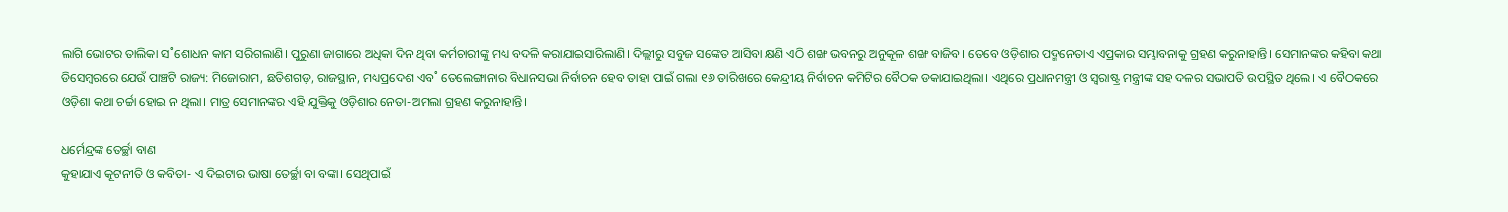ଲାଗି ଭୋଟର ତାଲିକା ସ˚ଶୋଧନ କାମ ସରିଗଲାଣି। ପୁରୁଣା ଜାଗାରେ ଅଧିକା ଦିନ ଥିବା କର୍ମଚାରୀଙ୍କୁ ମଧ୍ୟ ବଦଳି କରାଯାଇସାରିଲାଣି। ଦିଲ୍ଲୀରୁ ସବୁଜ ସଙ୍କେତ ଆସିବା କ୍ଷଣି ଏଠି ଶଙ୍ଖ ଭବନରୁ ଅନୁକୂଳ ଶଙ୍ଖ ବାଜିବ। ତେବେ ଓଡ଼ିଶାର ପଦ୍ମନେତାଏ ଏପ୍ରକାର ସମ୍ଭାବନାକୁ ଗ୍ରହଣ କରୁନାହାନ୍ତି। ସେମାନଙ୍କର କହିବା କଥା ଡିସେମ୍ବରରେ ଯେଉଁ ପାଞ୍ଚଟି ରାଜ୍ୟ: ମିଜୋରାମ, ଛତିଶଗଡ଼, ରାଜସ୍ଥାନ, ମଧ୍ୟପ୍ରଦେଶ ଏବ˚ ତେଲେଙ୍ଗାନାର ବିଧାନସଭା ନିର୍ବାଚନ ହେବ ତାହା ପାଇଁ ଗଲା ୧୬ ତାରିଖରେ କେନ୍ଦ୍ରୀୟ ନିର୍ବାଚନ କମିଟିର ବୈଠକ ଡକାଯାଇଥିଲା। ଏଥିରେ ପ୍ରଧାନମନ୍ତ୍ରୀ ଓ ସ୍ବରାଷ୍ଟ୍ର ମନ୍ତ୍ରୀଙ୍କ ସହ ଦଳର ସଭାପତି ଉପସ୍ଥିତ ଥିଲେ। ଏ ବୈଠକରେ ଓଡ଼ିଶା କଥା ଚର୍ଚ୍ଚା ହୋଇ ନ ଥିଲା। ମାତ୍ର ସେମାନଙ୍କର ଏହି ଯୁକ୍ତିକୁ ଓଡ଼ିଶାର ନେତା-ଅମଲା ଗ୍ରହଣ କରୁନାହାନ୍ତି।

ଧର୍ମେନ୍ଦ୍ରଙ୍କ ତେର୍ଚ୍ଛା ବାଣ
କୁହାଯାଏ କୂଟନୀତି ଓ କବିତା- ଏ ଦିଇଟାର ଭାଷା ତେର୍ଚ୍ଛା ବା ବଙ୍କା। ସେଥିପାଇଁ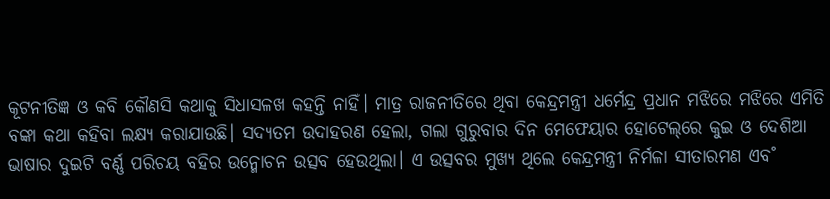କୂଟନୀତିଜ୍ଞ ଓ କବି କୌଣସି କଥାକୁ ସିଧାସଳଖ କହନ୍ତି ନାହିଁ। ମାତ୍ର ରାଜନୀତିରେ ଥିବା କେନ୍ଦ୍ରମନ୍ତ୍ରୀ ଧର୍ମେନ୍ଦ୍ର ପ୍ରଧାନ ମଝିରେ ମଝିରେ ଏମିତି ବଙ୍କା କଥା କହିବା ଲକ୍ଷ୍ୟ କରାଯାଉଛି। ସଦ୍ୟତମ ଉଦାହରଣ ହେଲା, ଗଲା ଗୁରୁବାର ଦିନ ମେଫେୟାର ହୋଟେଲ୍‌ରେ କୁଇ ଓ ଦେଶିଆ ଭାଷାର ଦୁଇଟି ବର୍ଣ୍ଣ ପରିଚୟ ବହିର ଉନ୍ମୋଚନ ଉତ୍ସବ ହେଉଥିଲା। ଏ ଉତ୍ସବର ମୁଖ୍ୟ ଥିଲେ କେନ୍ଦ୍ରମନ୍ତ୍ରୀ ନିର୍ମଳା ସୀତାରମଣ ଏବ˚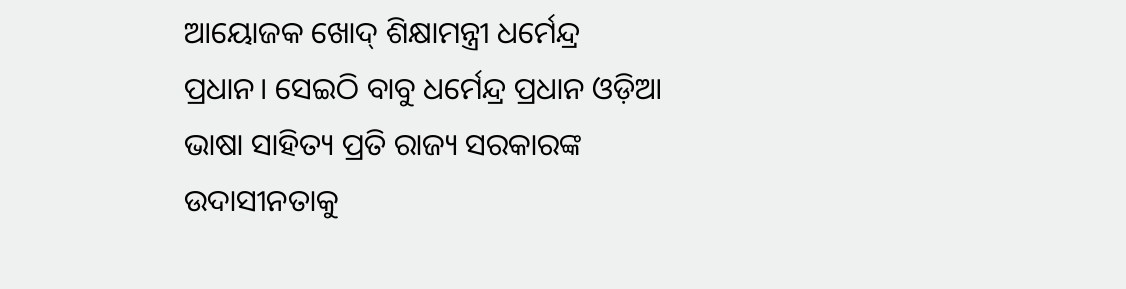ଆୟୋଜକ ଖୋଦ୍ ଶିକ୍ଷାମନ୍ତ୍ରୀ ଧର୍ମେନ୍ଦ୍ର ପ୍ରଧାନ। ସେଇଠି ବାବୁ ଧର୍ମେନ୍ଦ୍ର ପ୍ରଧାନ ଓଡ଼ିଆ ଭାଷା ସାହିତ୍ୟ ପ୍ରତି ରାଜ୍ୟ ସରକାରଙ୍କ ଉଦାସୀନତାକୁ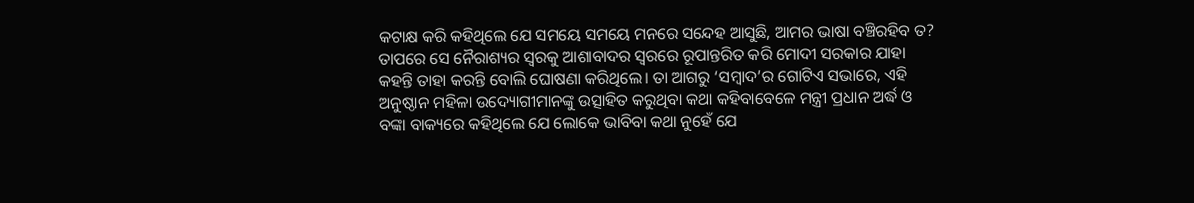କଟାକ୍ଷ କରି କହିଥିଲେ ଯେ ସମୟେ ସମୟେ ମନରେ ସନ୍ଦେହ ଆସୁଛି, ଆମର ଭାଷା ବଞ୍ଚିରହିବ ତ? ତାପରେ ସେ ନୈରାଶ୍ୟର ସ୍ବରକୁ ଆଶାବାଦର ସ୍ବରରେ ରୂପାନ୍ତରିତ କରି ମୋଦୀ ସରକାର ଯାହା କହନ୍ତି ତାହା କରନ୍ତି ବୋଲି ଘୋଷଣା କରିଥିଲେ। ତା ଆଗରୁ ‘ସମ୍ବାଦ’ର ଗୋଟିଏ ସଭାରେ, ଏହି ଅନୁଷ୍ଠାନ ମହିଳା ଉଦ୍ୟୋଗୀମାନଙ୍କୁ ଉତ୍ସାହିତ କରୁଥିବା କଥା କହିବାବେଳେ ମନ୍ତ୍ରୀ ପ୍ରଧାନ ଅର୍ଦ୍ଧ ଓ ବଙ୍କା ବାକ୍ୟରେ କହିଥିଲେ ଯେ ଲୋକେ ଭାବିବା କଥା ନୁହେଁ ଯେ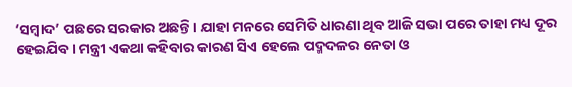‘ସମ୍ବାଦ’ ପଛରେ ସରକାର ଅଛନ୍ତି। ଯାହା ମନରେ ସେମିତି ଧାରଣା ଥିବ ଆଜି ସଭା ପରେ ତାହା ମଧ୍ୟ ଦୂର ହେଇଯିବ। ମନ୍ତ୍ରୀ ଏକଥା କହିବାର କାରଣ ସିଏ ହେଲେ ପଦ୍ମଦଳର ନେତା ଓ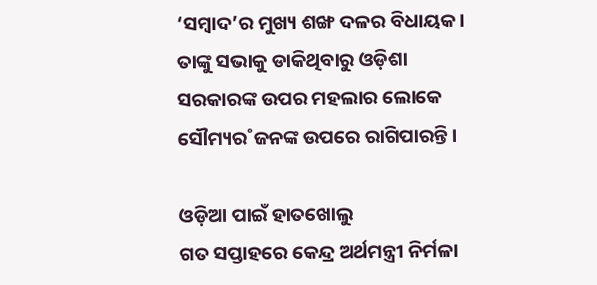‘ସମ୍ବାଦ’ର ମୁଖ୍ୟ ଶଙ୍ଖ ଦଳର ବିଧାୟକ। ତାଙ୍କୁ ସଭାକୁ ଡାକିଥିବାରୁ ଓଡ଼ିଶା ସରକାରଙ୍କ ଉପର ମହଲାର ଲୋକେ ସୌମ୍ୟର˚ଜନଙ୍କ ଉପରେ ରାଗିପାରନ୍ତି।

ଓଡ଼ିଆ ପାଇଁ ହାତଖୋଲୁ
ଗତ ସପ୍ତାହରେ କେନ୍ଦ୍ର ଅର୍ଥମନ୍ତ୍ରୀ ନିର୍ମଳା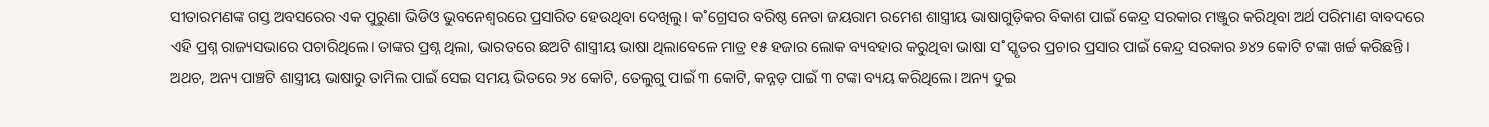ସୀତାରମଣଙ୍କ ଗସ୍ତ ଅବସର‌େର ଏକ ପୁରୁଣା ଭିଡିଓ ଭୁବନେଶ୍ବରରେ ପ୍ରସାରିତ ହେଉଥିବା ଦେଖିଲୁ। କ˚ଗ୍ରେସର ବରିଷ୍ଠ ନେତା ଜୟରାମ ରମେଶ ଶାସ୍ତ୍ରୀୟ ଭାଷାଗୁଡ଼ିକର ବିକାଶ ପାଇଁ କେନ୍ଦ୍ର ସରକାର ମଞ୍ଜୁର କରିଥିବା ଅର୍ଥ ପରିମାଣ ବାବଦରେ ଏହି ପ୍ରଶ୍ନ ରାଜ୍ୟସଭାରେ ପଚାରିଥିଲେ। ତାଙ୍କର ପ୍ରଶ୍ନ ଥିଲା, ଭାରତରେ ଛଅଟି ଶାସ୍ତ୍ରୀୟ ଭାଷା ଥିଲାବେଳେ ମାତ୍ର ୧୫ ହଜାର ଲୋକ ବ୍ୟବହାର କରୁଥିବା ଭାଷା ସ˚ସ୍କୃତର ପ୍ରଚାର ପ୍ରସାର ପାଇଁ କେନ୍ଦ୍ର ସରକାର ୬୪୨ କୋଟି ଟଙ୍କା ଖର୍ଚ୍ଚ କରିଛନ୍ତି। ଅଥଚ, ଅନ୍ୟ ପାଞ୍ଚଟି ଶାସ୍ତ୍ରୀୟ ଭାଷାରୁ ତାମିଲ ପାଇଁ ସେଇ ସମୟ ଭିତରେ ୨୪ କୋଟି, ତେଲୁଗୁ ପାଇଁ ୩ କୋଟି, କନ୍ନଡ଼ ପାଇଁ ୩ ଟଙ୍କା ବ୍ୟୟ କରିଥିଲେ। ଅନ୍ୟ ଦୁଇ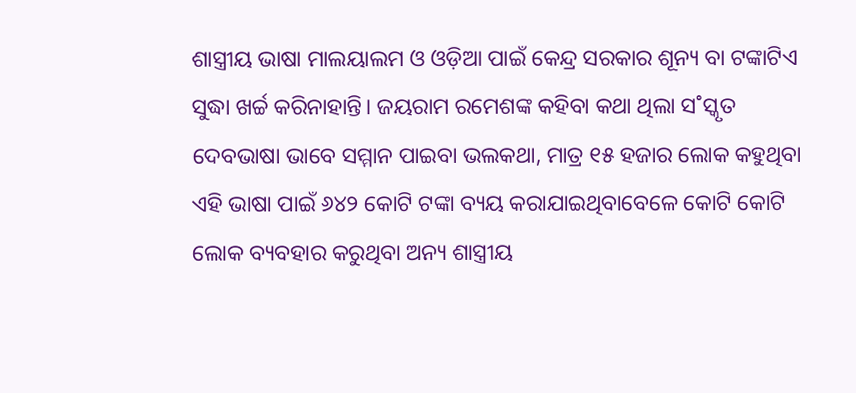ଶାସ୍ତ୍ରୀୟ ଭାଷା ମାଲୟାଲମ ଓ ଓଡ଼ିଆ ପାଇଁ କେନ୍ଦ୍ର ସରକାର ଶୂନ୍ୟ ବା ଟଙ୍କାଟିଏ ସୁଦ୍ଧା ଖର୍ଚ୍ଚ କରିନାହାନ୍ତି। ଜୟରାମ ରମେଶଙ୍କ କହିବା କଥା ଥିଲା ସ˚ସ୍କୃତ ଦେବଭାଷା ଭାବେ ସମ୍ମାନ ପାଇବା ଭଲକଥା, ମାତ୍ର ୧୫ ହଜାର ଲୋକ କହୁଥିବା ଏହି ଭାଷା ପାଇଁ ୬୪୨ କୋଟି ଟଙ୍କା ବ୍ୟୟ କରାଯାଇଥିବାବେଳେ କୋଟି କୋଟି ଲୋକ ବ୍ୟବହାର କରୁଥିବା ଅନ୍ୟ ଶାସ୍ତ୍ରୀୟ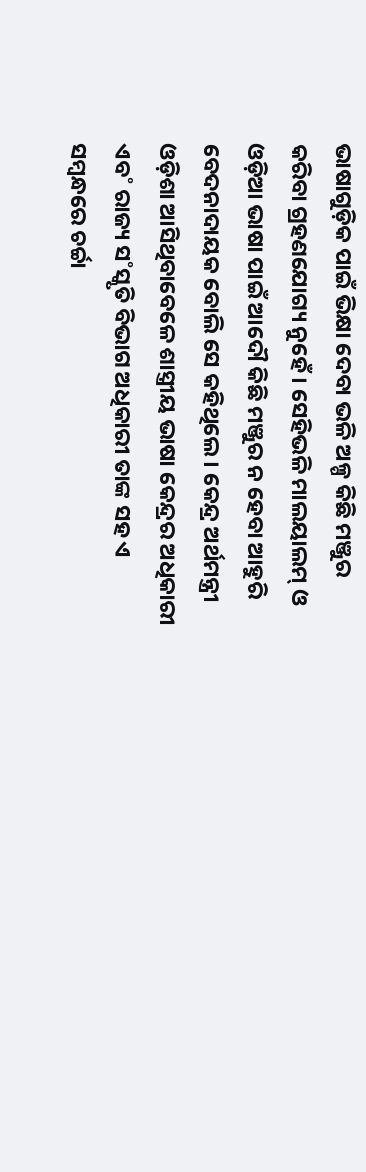ଭାଷାଗୁଡ଼ିକ ପାଇଁ ଭିକ୍ଷା ଦେବା ଭଳି ଅଳ୍ପ କିଛି ମଞ୍ଜୁର କରିବା ଗ୍ରହଣଯୋଗ୍ୟ ନୁହେଁ। ସେହିଭଳି ମାଲୟାଲମ୍‌ ଓ ଓଡ଼ିଆ ଭାଷା ପାଇଁ ଆଦୌ କିଛି ମଞ୍ଜୁର ନ ହେବା ଆହୁରି ବେଦନାଦାୟକ ବୋଲି ସେ କହିଥିଲେ। କେନ୍ଦ୍ର ଅର୍ଥମନ୍ତ୍ରୀ ଓଡ଼ିଶା ଆସିଥିବାବେଳେ ଶାସ୍ତ୍ରୀୟ ଭାଷା କେନ୍ଦ୍ରର ଅଧିକାରୀ ଏବ˚ ରାଜ୍ୟ ସ˚ସ୍କୃତି ବିଭାଗ ଅଧିକାରୀ ତାଙ୍କ ସହ ଏ ସମ୍ବନ୍ଧରେ ଚର୍ଚ୍ଚା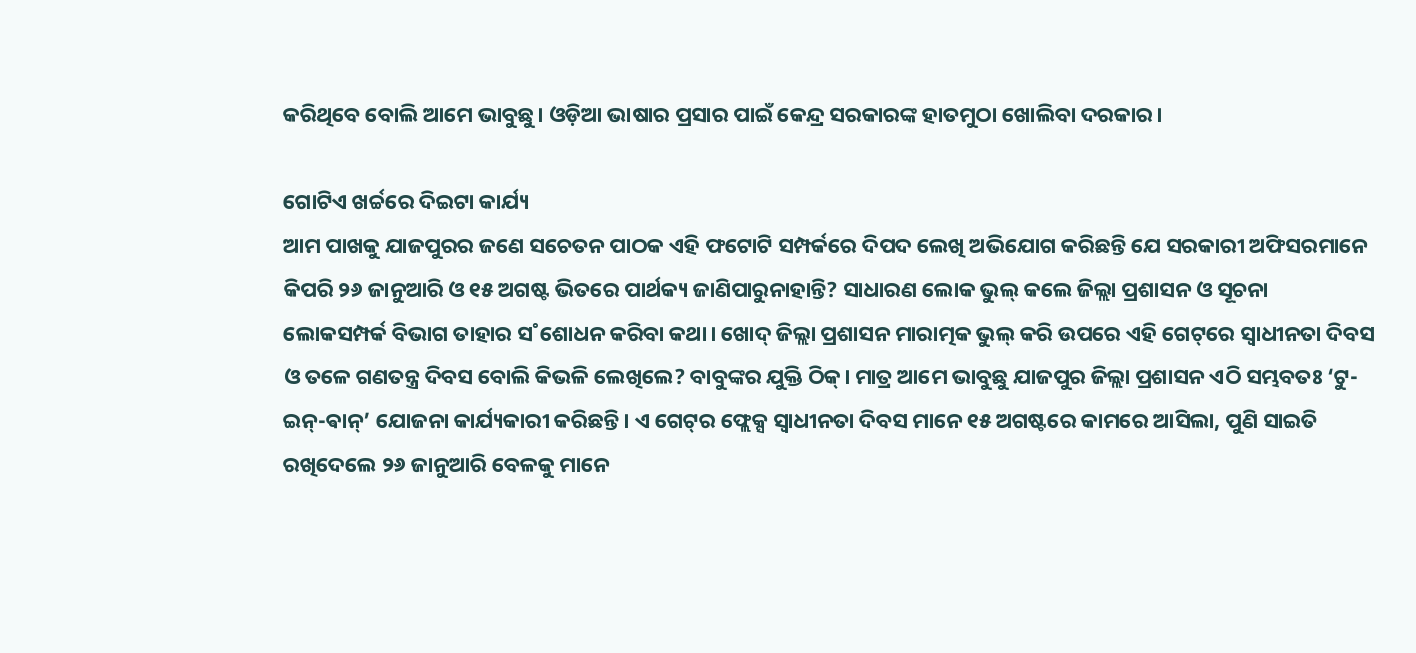କରିଥିବେ ବୋଲି ଆମେ ଭାବୁଛୁ। ଓଡ଼ିଆ ଭାଷାର ପ୍ରସାର ପାଇଁ କେନ୍ଦ୍ର ସରକାରଙ୍କ ହାତମୁଠା ଖୋଲିବା ଦରକାର।

ଗୋଟିଏ ଖର୍ଚ୍ଚରେ ଦିଇଟା କାର୍ଯ୍ୟ
ଆମ ପାଖକୁ ଯାଜପୁରର ଜଣେ ସଚେତନ ପାଠକ ଏହି ଫଟୋଟି ସମ୍ପର୍କରେ ଦିପଦ ଲେଖି ଅଭିଯୋଗ କରିଛନ୍ତି ଯେ ସରକାରୀ ଅଫିସରମାନେ କିପରି ୨୬ ଜାନୁଆରି ଓ ୧୫ ଅଗଷ୍ଟ ଭିତରେ ପାର୍ଥକ୍ୟ ଜାଣିପାରୁନାହାନ୍ତି? ସାଧାରଣ ଲୋକ ଭୁଲ୍‌ କଲେ ଜିଲ୍ଲା ପ୍ରଶାସନ ଓ ସୂଚନା ଲୋକସମ୍ପର୍କ ବିଭାଗ ତାହାର ସ˚ଶୋଧନ କରିବା କଥା। ଖୋଦ୍‌ ଜିଲ୍ଲା ପ୍ରଶାସନ ମାରାତ୍ମକ ଭୁଲ୍‌ କରି ଉପରେ ଏହି ଗେଟ୍‌ରେ ସ୍ବାଧୀନତା ଦିବସ ଓ ତଳେ ଗଣତନ୍ତ୍ର ଦିବସ ବୋଲି କିଭଳି ଲେଖିଲେ? ବାବୁଙ୍କର ଯୁକ୍ତି ଠିକ୍‌। ମାତ୍ର ଆମେ ଭାବୁଛୁ ଯାଜପୁର ଜିଲ୍ଲା ପ୍ରଶାସନ ଏଠି ସମ୍ଭବତଃ ‘ଟୁ-ଇନ୍‌-ଵାନ୍‌’ ଯୋଜନା କାର୍ଯ୍ୟକାରୀ କରିଛନ୍ତି। ଏ ଗେଟ୍‌ର ଫ୍ଲେକ୍ସ ସ୍ବାଧୀନତା ଦିବସ ମାନେ ୧୫ ଅଗଷ୍ଟରେ କାମରେ ଆସିଲା, ପୁଣି ସାଇତି ରଖିଦେଲେ ୨୬ ଜାନୁଆରି ବେଳକୁ ମାନେ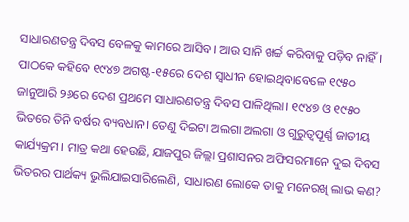ସାଧାରଣତନ୍ତ୍ର ଦିବସ ବେଳକୁ କାମରେ ଆସିବ। ଆଉ ସାନି ଖର୍ଚ୍ଚ କରିବାକୁ ପଡ଼ିବ ନାହିଁ। ପାଠକେ କହିବେ ୧୯୪୭ ଅଗଷ୍ଟ-୧୫ରେ ଦେଶ ସ୍ବାଧୀନ ହୋଇଥିବାବେଳେ ୧୯୫୦ ଜାନୁଆରି ୨୬ରେ ଦେଶ ପ୍ରଥମେ ସାଧାରଣତନ୍ତ୍ର ଦିବସ ପାଳିଥିଲା। ୧୯୪୭ ଓ ୧୯୫୦ ଭିତରେ ତିନି ବର୍ଷର ବ୍ୟବଧାନ। ତେଣୁ ଦିଇଟା ଅଲଗା ଅଲଗା ଓ ଗୁରୁତ୍ବପୂର୍ଣ୍ଣ ଜାତୀୟ କାର୍ଯ୍ୟକ୍ରମ। ମାତ୍ର କଥା ହେଉଛି, ଯାଜପୁର ଜିଲ୍ଲା ପ୍ରଶାସନର ଅଫିସରମାନେ ଦୁଇ ଦିବସ ଭିତରର ପାର୍ଥକ୍ୟ ଭୁଲିଯାଇସାରିଲେଣି, ସାଧାରଣ ଲୋକେ ତାକୁ ମନେରଖି ଲାଭ କଣ?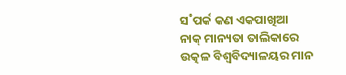ସ˚ପର୍କ କଣ ଏକପାଖିଆ
ନାକ୍‌ ମାନ୍ୟତା ତାଲିକାରେ ଉତ୍କଳ ବିଶ୍ବବିଦ୍ୟାଳୟର ମାନ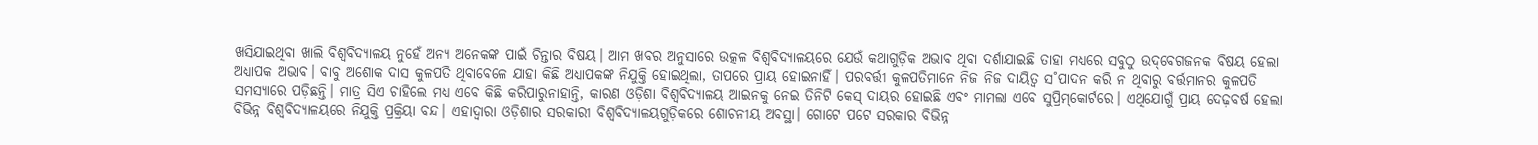ଖସିଯାଇଥିବା ଖାଲି ବିଶ୍ବବିଦ୍ୟାଳୟ ନୁହେଁ ଅନ୍ୟ ଅନେକଙ୍କ ପାଇଁ ଚିନ୍ତାର ବିଷୟ। ଆମ ଖବର ଅନୁସାରେ ଉତ୍କଳ ବିଶ୍ବବିଦ୍ୟାଳୟରେ ଯେଉଁ କଥାଗୁଡ଼ିକ ଅଭାବ ଥିବା ଦର୍ଶାଯାଇଛି ତାହା ମଧ୍ୟରେ ସବୁଠୁ ଉଦ୍‌ବେଗଜନକ ବିଷୟ ହେଲା ଅଧ୍ୟାପକ ଅଭାବ। ବାବୁ ଅଶୋକ ଦାସ କୁଳପତି ଥିବାବେଳେ ଯାହା କିଛି ଅଧ୍ୟାପକଙ୍କ ନିଯୁକ୍ତି ହୋଇଥିଲା, ତାପରେ ପ୍ରାୟ ହୋଇନାହିଁ। ପରବର୍ତ୍ତୀ କୁଳପତିମାନେ ନିଜ ନିଜ ଦାୟିତ୍ବ ସ˚ପାଦନ କରି ନ ଥିବାରୁ ବର୍ତ୍ତମାନର କୁଳପତି ସମସ୍ୟାରେ ପଡ଼ିଛନ୍ତି। ମାତ୍ର ସିଏ ଚାହିଲେ ମଧ୍ୟ ଏବେ କିଛି କରିପାରୁନାହାନ୍ତି, କାରଣ ଓଡ଼ିଶା ବିଶ୍ବବିଦ୍ୟାଳୟ ଆଇନକୁ ନେଇ ତିନିଟି କେସ୍‌ ଦାୟର ହୋଇଛି ଏବଂ ମାମଲା ଏବେ ସୁପ୍ରିମ୍‌କୋର୍ଟରେ। ଏଥିଯୋଗୁଁ ପ୍ରାୟ ଦେଢ଼ବର୍ଷ ହେଲା ବିଭିନ୍ନ ବିଶ୍ବବିଦ୍ୟାଳୟରେ ନିଯୁକ୍ତି ପ୍ରକ୍ରିୟା ବନ୍ଦ। ଏହାଦ୍ବାରା ଓଡ଼ିଶାର ସରକାରୀ ବିଶ୍ବବିଦ୍ୟାଳୟଗୁଡ଼ିକରେ ଶୋଚନୀୟ ଅବସ୍ଥା। ଗୋଟେ ପଟେ ସରକାର ବିଭିନ୍ନ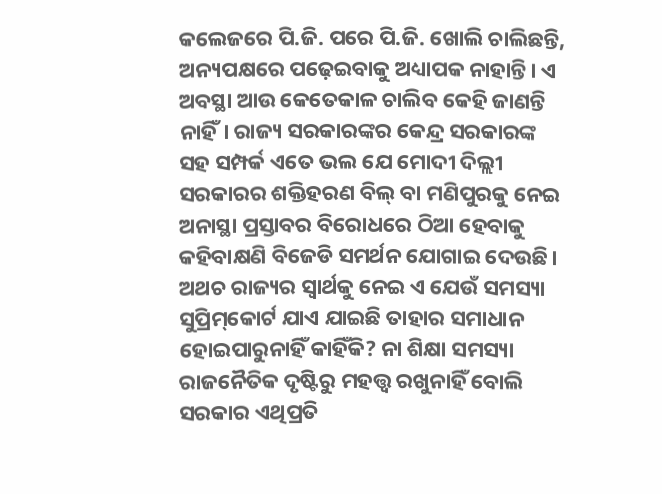କଲେଜରେ ପି.ଜି. ପରେ ପି.ଜି. ଖୋଲି ଚାଲିଛନ୍ତି, ଅନ୍ୟପକ୍ଷରେ ପଢ଼େଇବାକୁ ଅଧ୍ୟାପକ ନାହାନ୍ତି। ଏ ଅବସ୍ଥା ଆଉ କେତେକାଳ ଚାଲିବ କେହି ଜାଣନ୍ତି ନାହିଁ। ରାଜ୍ୟ ସରକାରଙ୍କର କେନ୍ଦ୍ର ସରକାରଙ୍କ ସହ ସମ୍ପର୍କ ଏତେ ଭଲ ଯେ ମୋଦୀ ଦିଲ୍ଲୀ ସରକାରର ଶକ୍ତିହରଣ ବିଲ୍‌ ବା ମଣିପୁରକୁ ନେଇ ଅନାସ୍ଥା ପ୍ରସ୍ତାବର ବିରୋଧରେ ଠିଆ ହେବାକୁ କହିବାକ୍ଷଣି ବିଜେଡି ସମର୍ଥନ ଯୋଗାଇ ଦେଉଛି। ଅଥଚ ରାଜ୍ୟର ସ୍ବାର୍ଥକୁ ନେଇ ଏ ଯେଉଁ ସମସ୍ୟା ସୁପ୍ରିମ୍‌କୋର୍ଟ ଯାଏ ଯାଇଛି ତାହାର ସମାଧାନ ହୋଇପାରୁନାହିଁ କାହିଁକି? ନା ଶିକ୍ଷା ସମସ୍ୟା ରାଜନୈତିକ ଦୃଷ୍ଟିରୁ ମହତ୍ତ୍ବ ରଖୁନାହିଁ ବୋଲି ସରକାର ଏଥିପ୍ରତି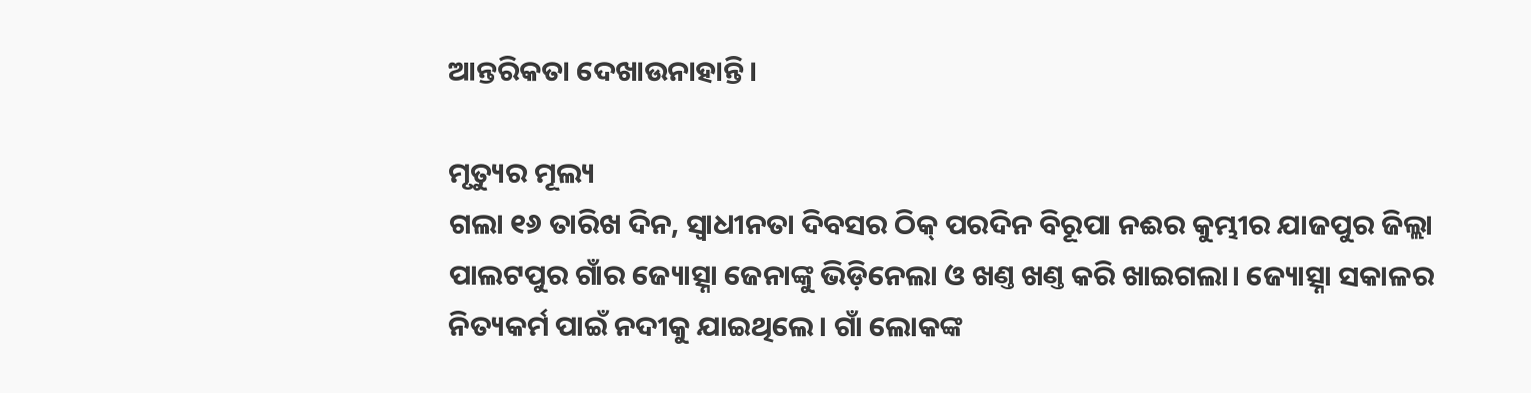ଆନ୍ତରିକତା ଦେଖାଉନାହାନ୍ତି।

ମୃତ୍ୟୁର ମୂଲ୍ୟ
ଗଲା ୧୬ ତାରିଖ ଦିନ, ସ୍ବାଧୀନତା ଦିବସର ଠିକ୍‌ ପରଦିନ ବିରୂପା ନଈର କୁମ୍ଭୀର ଯାଜପୁର ଜିଲ୍ଲା ପାଲଟପୁର ଗାଁର ଜ୍ୟୋତ୍ସ୍ନା ଜେନାଙ୍କୁ ଭିଡ଼ିନେଲା ଓ ଖଣ୍ତ ଖଣ୍ତ କରି ଖାଇଗଲା। ଜ୍ୟୋତ୍ସ୍ନା ସକାଳର ନିତ୍ୟକର୍ମ ପାଇଁ ନଦୀକୁ ଯାଇଥିଲେ। ଗାଁ ଲୋକଙ୍କ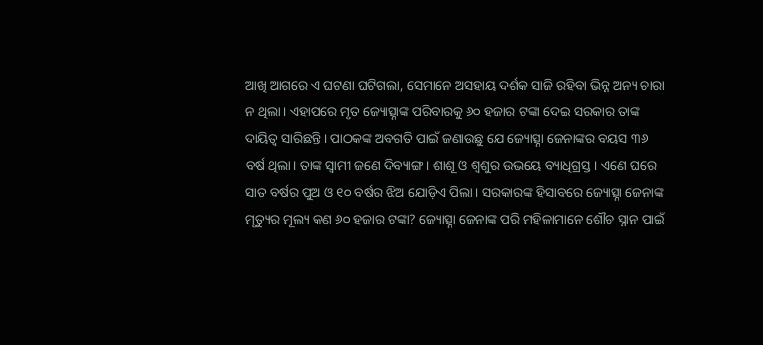ଆଖି ଆଗରେ ଏ ଘଟଣା ଘଟିଗଲା, ସେମାନେ ଅସହାୟ ଦର୍ଶକ ସାଜି ରହିବା ଭିନ୍ନ ଅନ୍ୟ ଚାରା ନ ଥିଲା। ଏହାପରେ ମୃତ ଜ୍ୟୋତ୍ସ୍ନାଙ୍କ ପରିବାରକୁ ୬୦ ହଜାର ଟଙ୍କା ଦେଇ ସରକାର ତାଙ୍କ ଦାୟିତ୍ବ ସାରିଛନ୍ତି। ପାଠକଙ୍କ ଅବଗତି ପାଇଁ ଜଣାଉଛୁ ଯେ ଜ୍ୟୋତ୍ସ୍ନା ଜେନାଙ୍କର ବୟସ ୩୬ ବର୍ଷ ଥିଲା। ତାଙ୍କ ସ୍ବାମୀ ଜଣେ ଦିବ୍ୟାଙ୍ଗ। ଶାଶୂ ଓ ଶ୍ବଶୁର ଉଭୟେ ବ୍ୟାଧିଗ୍ରସ୍ତ। ଏଣେ ଘରେ ସାତ ବର୍ଷର ପୁଅ ଓ ୧୦ ବର୍ଷର ଝିଅ ଯୋଡ଼ିଏ ପିଲା। ସରକାରଙ୍କ ହିସାବରେ ଜ୍ୟୋତ୍ସ୍ନା ଜେନାଙ୍କ ମୃତ୍ୟୁର ମୂଲ୍ୟ କଣ ୬୦ ହଜାର ଟଙ୍କା? ଜ୍ୟୋତ୍ସ୍ନା ଜେନାଙ୍କ ପରି ମହିଳାମାନେ ଶୌଚ ସ୍ନାନ ପାଇଁ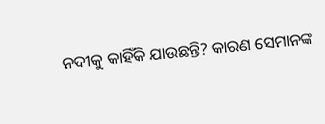ନଦୀକୁ କାହିଁକି ଯାଉଛନ୍ତି? କାରଣ ସେମାନଙ୍କ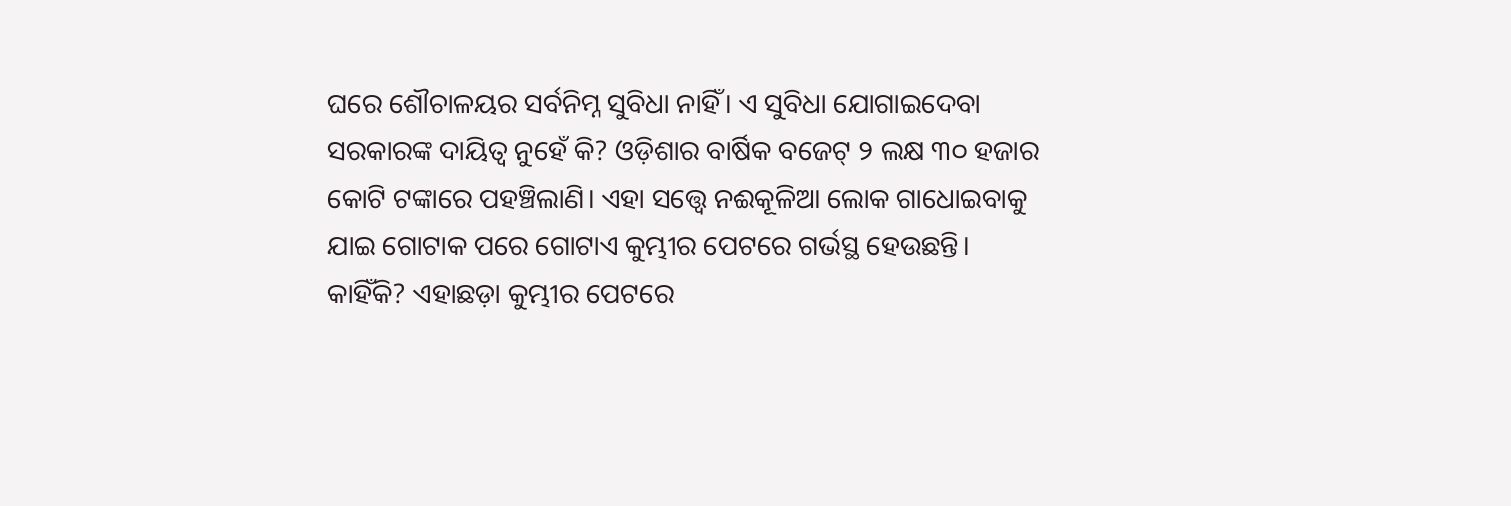ଘରେ‌ ଶୌଚାଳୟର ସର୍ବନିମ୍ନ ସୁବିଧା ନାହିଁ। ଏ ସୁବିଧା ଯୋଗାଇଦେବା ସରକାରଙ୍କ ଦାୟିତ୍ବ ନୁହେଁ କି? ଓଡ଼ିଶାର ବାର୍ଷିକ ବଜେଟ୍‌ ୨ ଲକ୍ଷ ୩୦ ହଜାର କୋଟି ଟଙ୍କାରେ ପହଞ୍ଚିଲାଣି। ଏହା ସତ୍ତ୍ବେ ନଈକୂଳିଆ ଲୋକ ଗାଧୋଇବାକୁ ଯାଇ ଗୋଟାକ ପରେ ଗୋଟାଏ କୁମ୍ଭୀର ପେଟରେ ଗର୍ଭସ୍ଥ ହେଉଛନ୍ତି। କାହିଁକି? ଏହାଛଡ଼ା କୁମ୍ଭୀର ପେଟରେ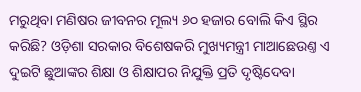ମରୁଥିବା ମଣିଷର ଜୀବନର ମୂଲ୍ୟ ୬୦ ହଜାର ବୋଲି କିଏ ସ୍ଥିର କରିଛି? ଓଡ଼ିଶା ସରକାର ବିଶେଷକରି ମୁଖ୍ୟମନ୍ତ୍ରୀ ମାଆଛେଉଣ୍ତ ଏ ଦୁଇଟି ଛୁଆଙ୍କର ଶିକ୍ଷା ଓ ଶିକ୍ଷାପର ନିଯୁକ୍ତି ପ୍ରତି ଦୃଷ୍ଟିଦେବା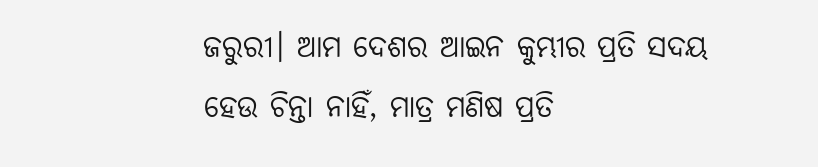ଜରୁରୀ। ଆମ ଦେଶର ଆଇନ କୁମ୍ଭୀର ପ୍ରତି ସଦୟ ହେଉ ଚିନ୍ତା ନାହିଁ, ମାତ୍ର ମଣିଷ ପ୍ରତି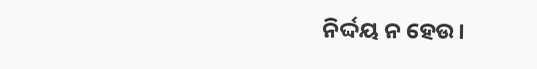ନିର୍ଦ୍ଦୟ ନ ହେଉ।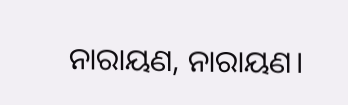ନାରାୟଣ, ନାରାୟଣ।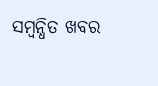ସମ୍ବନ୍ଧିତ ଖବର